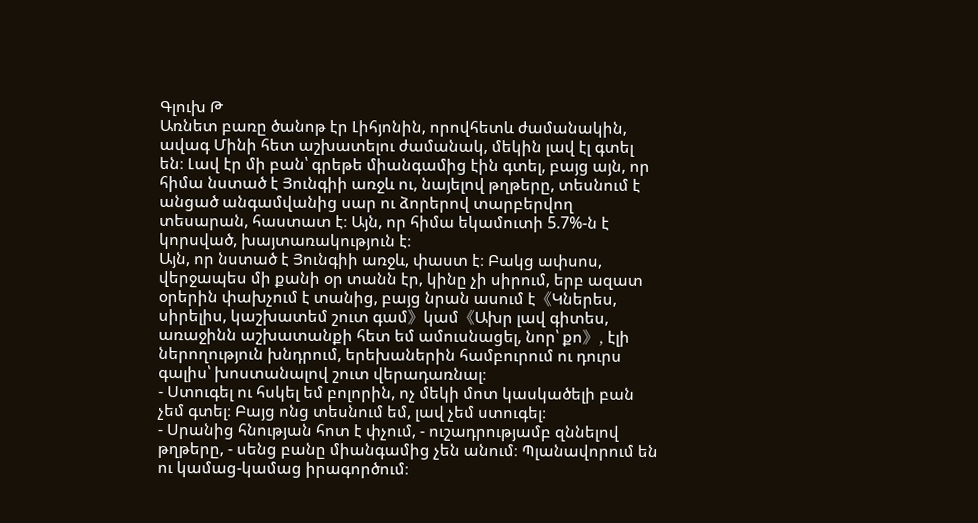Գլուխ Թ
Առնետ բառը ծանոթ էր Լիհյոնին, որովհետև ժամանակին, ավագ Մինի հետ աշխատելու ժամանակ, մեկին լավ էլ գտել են։ Լավ էր մի բան՝ գրեթե միանգամից էին գտել, բայց այն, որ հիմա նստած է Յունգիի առջև ու, նայելով թղթերը, տեսնում է անցած անգամվանից սար ու ձորերով տարբերվող տեսարան, հաստատ է։ Այն, որ հիմա եկամուտի 5.7%-ն է կորսված, խայտառակություն է։
Այն, որ նստած է Յունգիի առջև, փաստ է։ Բակց ափսոս, վերջապես մի քանի օր տանն էր, կինը չի սիրում, երբ ազատ օրերին փախչում է տանից, բայց նրան ասում է《Կներես, սիրելիս, կաշխատեմ շուտ գամ》կամ《Ախր լավ գիտես, առաջինն աշխատանքի հետ եմ ամուսնացել, նոր՝ քո》, էլի ներողություն խնդրում, երեխաներին համբուրում ու դուրս գալիս՝ խոստանալով շուտ վերադառնալ։
- Ստուգել ու հսկել եմ բոլորին, ոչ մեկի մոտ կասկածելի բան չեմ գտել։ Բայց ոնց տեսնում եմ, լավ չեմ ստուգել։
- Սրանից հնության հոտ է փչում, - ուշադրությամբ զննելով թղթերը, - սենց բանը միանգամից չեն անում։ Պլանավորում են ու կամաց-կամաց իրագործում։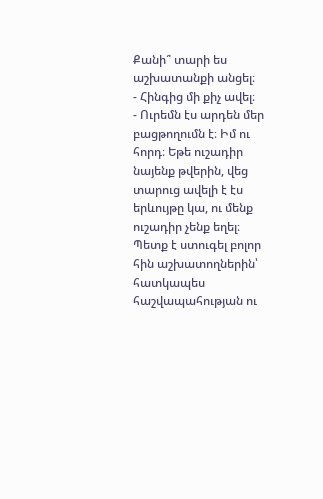Քանի՞ տարի ես աշխատանքի անցել։
- Հինգից մի քիչ ավել։
- Ուրեմն էս արդեն մեր բացթողումն է։ Իմ ու հորդ։ Եթե ուշադիր նայենք թվերին, վեց տարուց ավելի է էս երևույթը կա, ու մենք ուշադիր չենք եղել։ Պետք է ստուգել բոլոր հին աշխատողներին՝ հատկապես հաշվապահության ու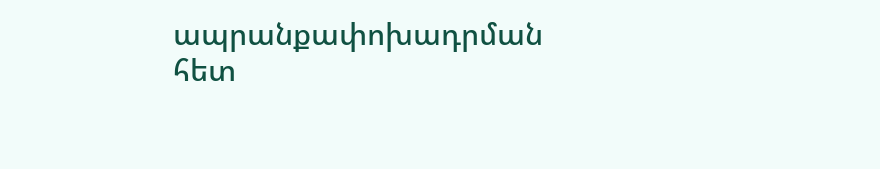ապրանքափոխադրման հետ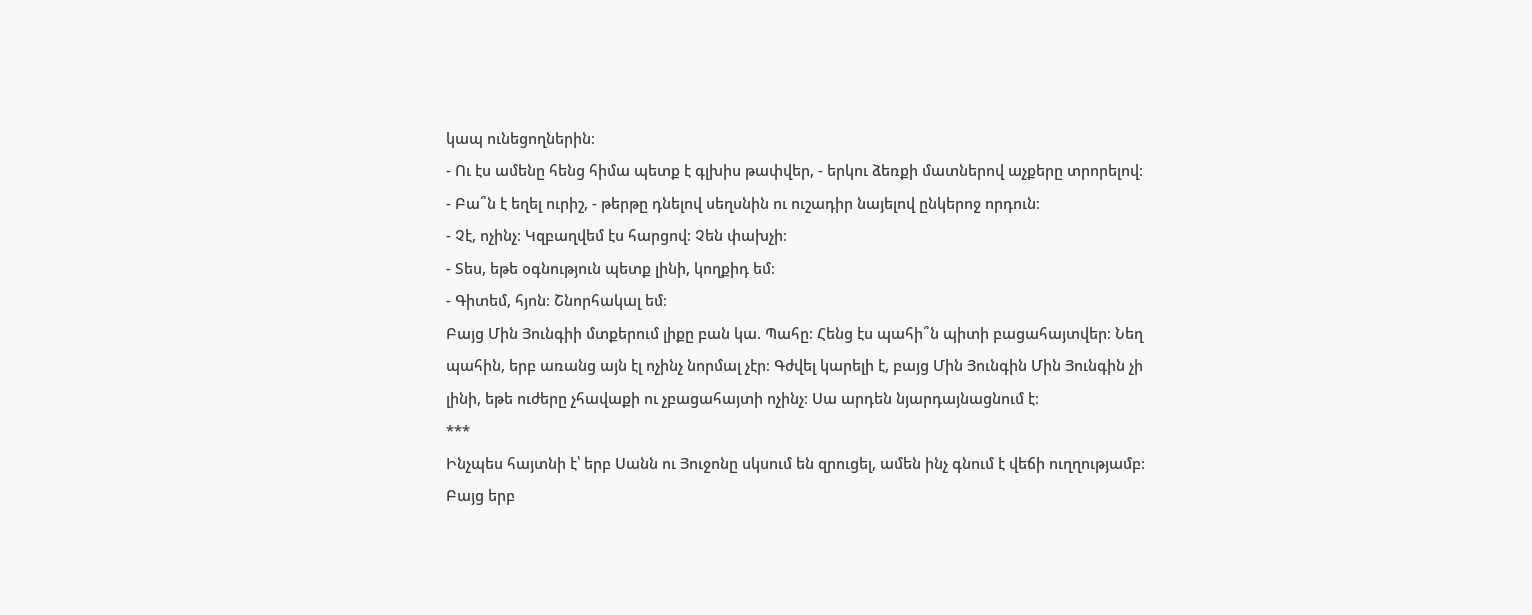կապ ունեցողներին։
- Ու էս ամենը հենց հիմա պետք է գլխիս թափվեր, - երկու ձեռքի մատներով աչքերը տրորելով։
- Բա՞ն է եղել ուրիշ, - թերթը դնելով սեղսնին ու ուշադիր նայելով ընկերոջ որդուն։
- Չէ, ոչինչ։ Կզբաղվեմ էս հարցով։ Չեն փախչի։
- Տես, եթե օգնություն պետք լինի, կողքիդ եմ։
- Գիտեմ, հյոն։ Շնորհակալ եմ։
Բայց Մին Յունգիի մտքերում լիքը բան կա. Պահը։ Հենց էս պահի՞ն պիտի բացահայտվեր։ Նեղ պահին, երբ առանց այն էլ ոչինչ նորմալ չէր։ Գժվել կարելի է, բայց Մին Յունգին Մին Յունգին չի լինի, եթե ուժերը չհավաքի ու չբացահայտի ոչինչ։ Սա արդեն նյարդայնացնում է։
***
Ինչպես հայտնի է՝ երբ Սանն ու Յուջոնը սկսում են զրուցել, ամեն ինչ գնում է վեճի ուղղությամբ։ Բայց երբ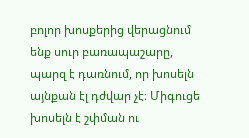բոլոր խոսքերից վերացնում ենք սուր բառապաշարը, պարզ է դառնում, որ խոսելն այնքան էլ դժվար չէ։ Միգուցե խոսելն է շփման ու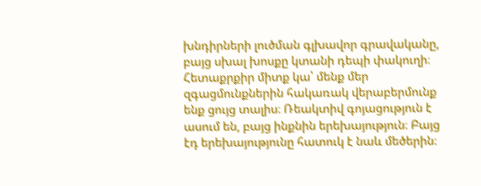խնդիրների լուծման գլխավոր գրավականը, բայց սխալ խոսքը կտանի դեպի փակուղի։ Հետաքրքիր միտք կա՝ մենք մեր զգացմունքներին հակառակ վերաբերմունք ենք ցույց տալիս։ Ռեակտիվ գոյացություն է ասում են, բայց ինքնին երեխայություն։ Բայց էդ երեխայությունը հատուկ է նաև մեծերին։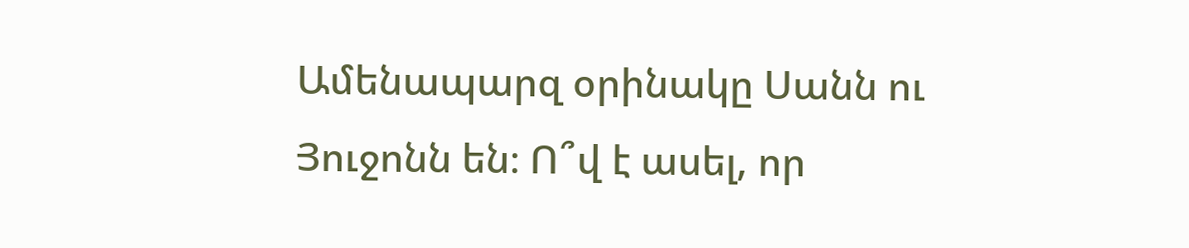Ամենապարզ օրինակը Սանն ու Յուջոնն են։ Ո՞վ է ասել, որ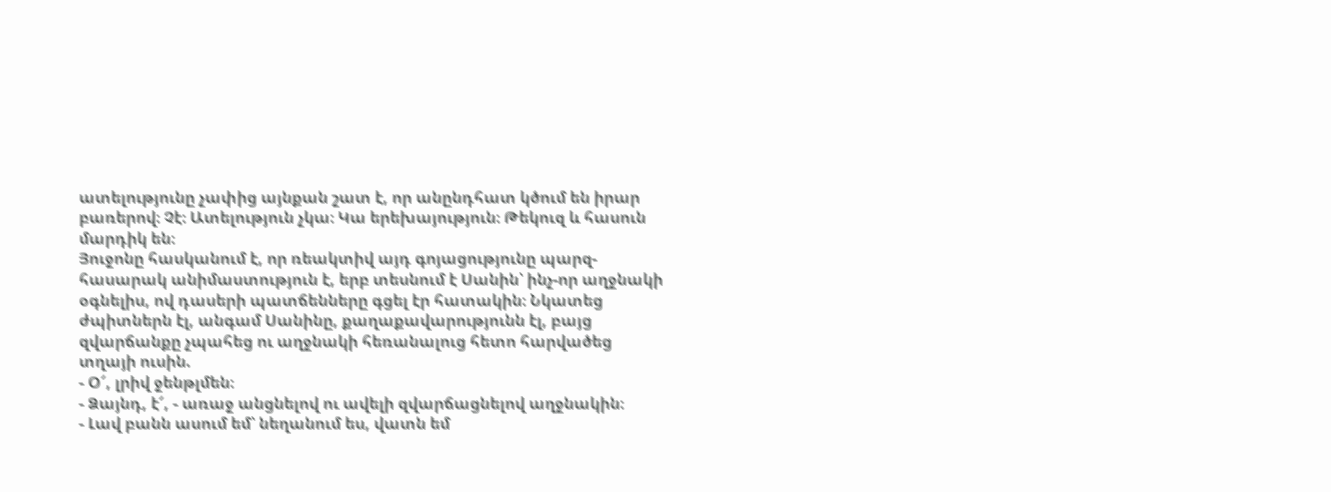ատելությունը չափից այնքան շատ է, որ անընդհատ կծում են իրար բառերով։ Չէ։ Ատելություն չկա։ Կա երեխայություն։ Թեկուզ և հասուն մարդիկ են։
Յուջոնը հասկանում է, որ ռեակտիվ այդ գոյացությունը պարզ-հասարակ անիմաստություն է, երբ տեսնում է Սանին՝ ինչ-որ աղջնակի օգնելիս, ով դասերի պատճենները գցել էր հատակին։ Նկատեց ժպիտներն էլ, անգամ Սանինը, քաղաքավարությունն էլ, բայց զվարճանքը չպահեց ու աղջնակի հեռանալուց հետո հարվածեց տղայի ուսին.
- Օ՜, լրիվ ջենթլմեն։
- Ձայնդ, է՜, - առաջ անցնելով ու ավելի զվարճացնելով աղջնակին։
- Լավ բանն ասում եմ՝ նեղանում ես, վատն եմ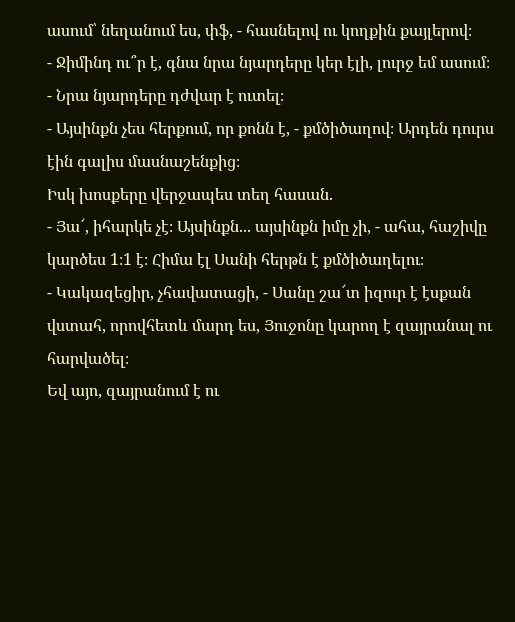ասում՝ նեղանում ես, փֆ, - հասնելով ու կողքին քայլերով։
- Ջիմինդ ու՞ր է, գնա նրա նյարդերը կեր էլի, լուրջ եմ ասում։
- Նրա նյարդերը դժվար է ուտել։
- Այսինքն չես հերքում, որ քոնն է, - քմծիծաղով։ Արդեն դուրս էին գալիս մասնաշենքից։
Իսկ խոսքերը վերջապես տեղ հասան.
- Յա՜, իհարկե չէ։ Այսինքն... այսինքն իմը չի, - ահա, հաշիվը կարծես 1։1 է։ Հիմա էլ Սանի հերթն է քմծիծաղելու։
- Կակազեցիր, չհավատացի, - Սանը շա՜տ իզուր է էսքան վստահ, որովհետև մարդ ես, Յուջոնը կարող է զայրանալ ու հարվածել։
Եվ այո, զայրանում է ու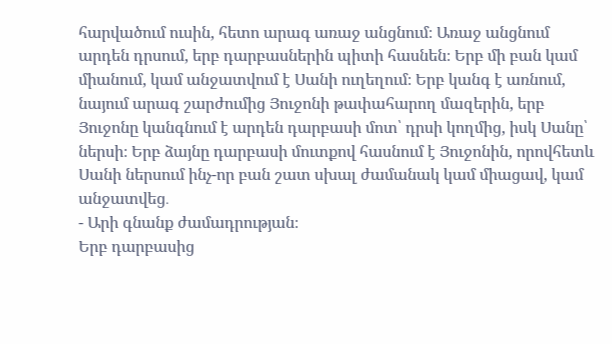հարվածում ուսին, հետո արագ առաջ անցնում։ Առաջ անցնում արդեն դրսում, երբ դարբասներին պիտի հասնեն։ Երբ մի բան կամ միանում, կամ անջատվում է Սանի ուղեղում։ Երբ կանգ է առնում, նայում արագ շարժումից Յուջոնի թափահարող մազերին, երբ Յուջոնը կանգնում է արդեն դարբասի մոտ՝ դրսի կողմից, իսկ Սանը՝ ներսի։ Երբ ձայնը դարբասի մուտքով հասնում է Յուջոնին, որովհետև Սանի ներսում ինչ-որ բան շատ սխալ ժամանակ կամ միացավ, կամ անջատվեց․
- Արի գնանք ժամադրության։
Երբ դարբասից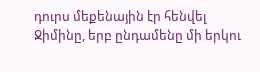դուրս մեքենային էր հենվել Ջիմինը, երբ ընդամենը մի երկու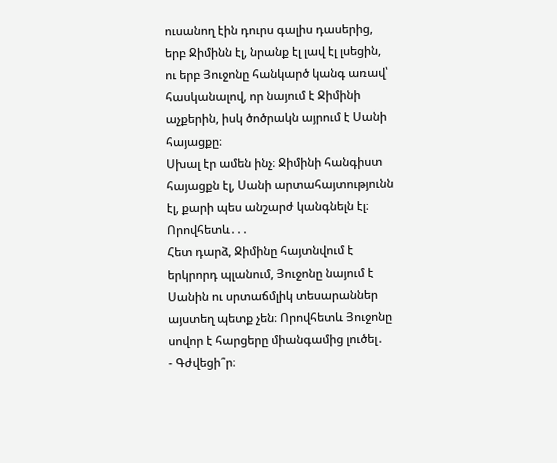ուսանող էին դուրս գալիս դասերից, երբ Ջիմինն էլ, նրանք էլ լավ էլ լսեցին, ու երբ Յուջոնը հանկարծ կանգ առավ՝ հասկանալով, որ նայում է Ջիմինի աչքերին, իսկ ծոծրակն այրում է Սանի հայացքը։
Սխալ էր ամեն ինչ։ Ջիմինի հանգիստ հայացքն էլ, Սանի արտահայտությունն էլ, քարի պես անշարժ կանգնելն էլ։ Որովհետև․․․
Հետ դարձ, Ջիմինը հայտնվում է երկրորդ պլանում, Յուջոնը նայում է Սանին ու սրտաճմլիկ տեսարաններ այստեղ պետք չեն։ Որովհետև Յուջոնը սովոր է հարցերը միանգամից լուծել․
- Գժվեցի՞ր։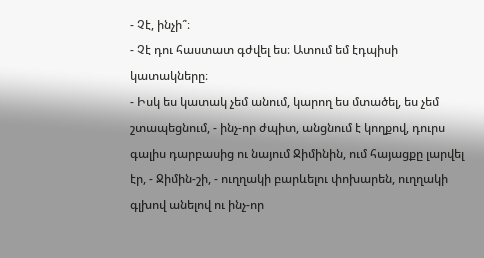- Չէ, ինչի՞։
- Չէ դու հաստատ գժվել ես։ Ատում եմ էդպիսի կատակները։
- Իսկ ես կատակ չեմ անում, կարող ես մտածել, ես չեմ շտապեցնում, - ինչ-որ ժպիտ, անցնում է կողքով, դուրս գալիս դարբասից ու նայում Ջիմինին, ում հայացքը լարվել էր, - Ջիմին-շի, - ուղղակի բարևելու փոխարեն, ուղղակի գլխով անելով ու ինչ-որ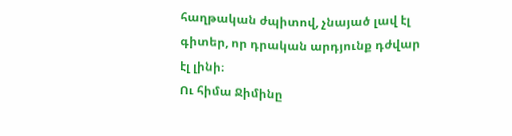հաղթական ժպիտով, չնայած լավ էլ գիտեր, որ դրական արդյունք դժվար էլ լինի։
Ու հիմա Ջիմինը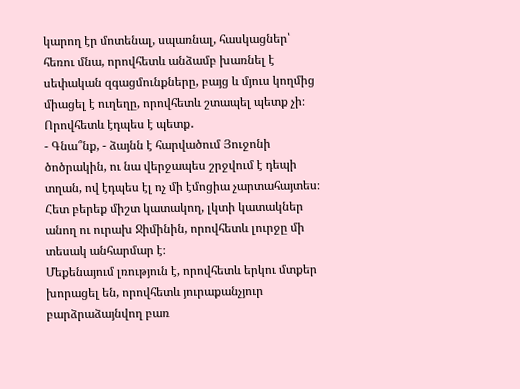կարող էր մոտենալ, սպառնալ, հասկացներ՝ հեռու մնա, որովհետև անձամբ խառնել է սեփական զգացմունքները, բայց և մյուս կողմից միացել է ուղեղը, որովհետև շտապել պետք չի։ Որովհետև էդպես է պետք․
- Գնա՞նք, - ձայնն է հարվածում Յուջոնի ծոծրակին, ու նա վերջապես շրջվում է դեպի տղան, ով էդպես էլ ոչ մի էմոցիա չարտահայտես։
Հետ բերեք միշտ կատակող, լկտի կատակներ անող ու ուրախ Ջիմինին, որովհետև լուրջը մի տեսակ անհարմար է։
Մեքենայում լռություն է, որովհետև երկու մտքեր խորացել են, որովհետև յուրաքանչյուր բարձրաձայնվող բառ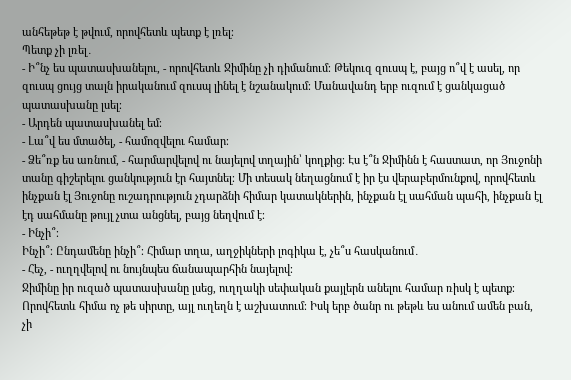անհեթեթ է թվում, որովհետև պետք է լռել։
Պետք չի լռել․
- Ի՞նչ ես պատասխանելու, - որովհետև Ջիմինը չի դիմանում։ Թեկուզ զուսպ է, բայց ո՞վ է ասել, որ զուսպ ցույց տալն իրականում զուսպ լինել է նշանակում։ Մանավանդ երբ ուզում է ցանկացած պատասխանը լսել։
- Արդեն պատասխանել եմ։
- Լա՞վ ես մտածել, - համոզվելու համար։
- Ձե՞ռք ես առնում, - հարմարվելով ու նայելով տղային՝ կողքից։ Էս է՞ն Ջիմինն է հաստատ, որ Յուջոնի տանը գիշերելու ցանկություն էր հայտնել։ Մի տեսակ նեղացնում է իր էս վերաբերմունքով, որովհետև ինչքան էլ Յուջոնը ուշադրություն չդարձնի հիմար կատակներին, ինչքան էլ սահման պահի, ինչքան էլ էդ սահմանը թույլ չտա անցնել, բայց նեղվում է։
- Ինչի՞։
Ինչի՞։ Ընդամենը ինչի՞։ Հիմար տղա, աղջիկների լոգիկա է, չե՞ս հասկանում․
- Հեչ, - ուղղվելով ու նույնպես ճանապարհին նայելով։
Ջիմինը իր ուզած պատասխանը լսեց, ուղղակի սեփական քայլերն անելու համար ռիսկ է պետք։ Որովհետև հիմա ոչ թե սիրտը, այլ ուղեղն է աշխատում։ Իսկ երբ ծանր ու թեթև ես անում ամեն բան, չի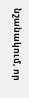նշանակում, որ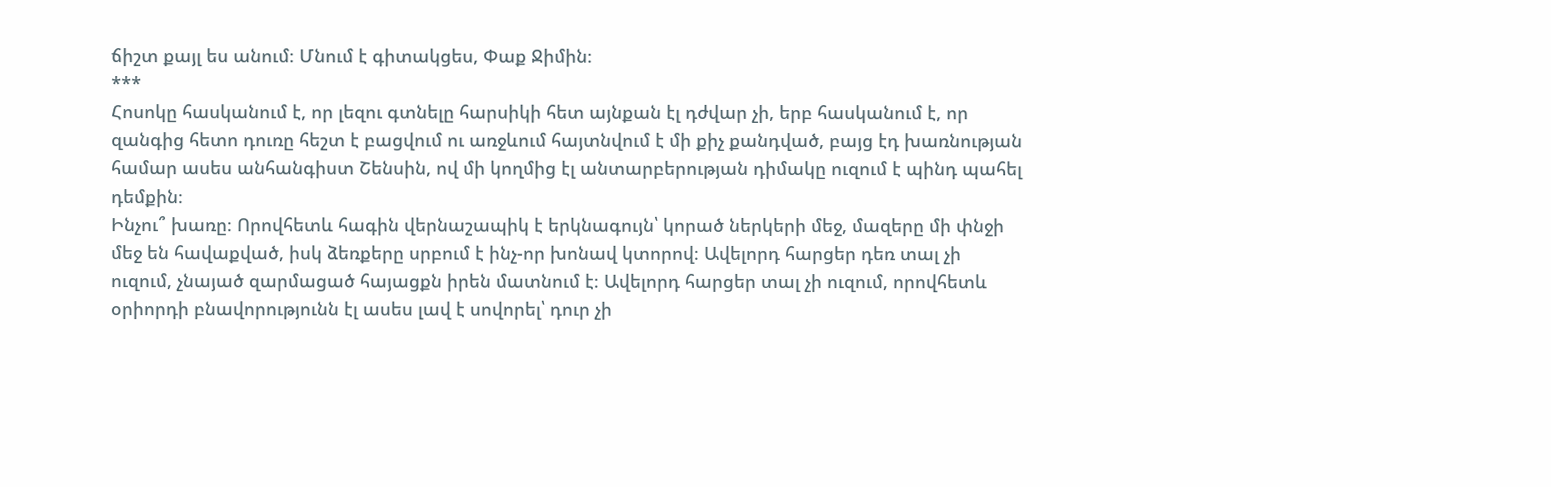ճիշտ քայլ ես անում։ Մնում է գիտակցես, Փաք Ջիմին։
***
Հոսոկը հասկանում է, որ լեզու գտնելը հարսիկի հետ այնքան էլ դժվար չի, երբ հասկանում է, որ զանգից հետո դուռը հեշտ է բացվում ու առջևում հայտնվում է մի քիչ քանդված, բայց էդ խառնության համար ասես անհանգիստ Շենսին, ով մի կողմից էլ անտարբերության դիմակը ուզում է պինդ պահել դեմքին։
Ինչու՞ խառը։ Որովհետև հագին վերնաշապիկ է երկնագույն՝ կորած ներկերի մեջ, մազերը մի փնջի մեջ են հավաքված, իսկ ձեռքերը սրբում է ինչ-որ խոնավ կտորով։ Ավելորդ հարցեր դեռ տալ չի ուզում, չնայած զարմացած հայացքն իրեն մատնում է։ Ավելորդ հարցեր տալ չի ուզում, որովհետև օրիորդի բնավորությունն էլ ասես լավ է սովորել՝ դուր չի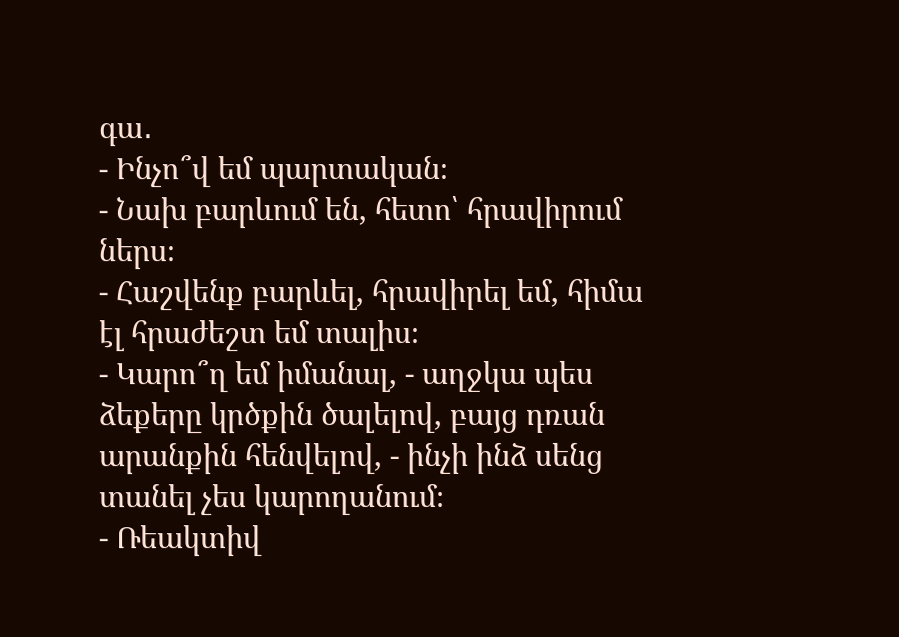գա․
- Ինչո՞վ եմ պարտական։
- Նախ բարևում են, հետո՝ հրավիրում ներս։
- Հաշվենք բարևել, հրավիրել եմ, հիմա էլ հրաժեշտ եմ տալիս։
- Կարո՞ղ եմ իմանալ, - աղջկա պես ձեքերը կրծքին ծալելով, բայց դռան արանքին հենվելով, - ինչի ինձ սենց տանել չես կարողանում։
- Ռեակտիվ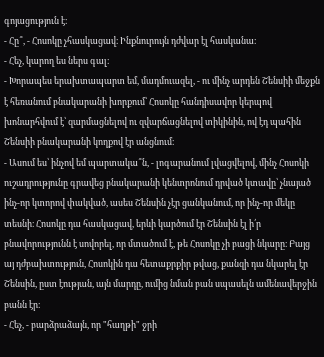գոյացություն է։
- Հը՞, - Հոսոկը չհասկացավ։ Ինքնուրույն դժվար էլ հասկանա։
- Հեչ, կարող ես ներս գալ։
- Խորապես երախտապարտ եմ, մադմուազել, - ու մինչ արդեն Շենսիի մեջքն է հեռանում բնակարանի խորքում՝ Հոսոկը հանդիսավոր կերպով խոնարհվում է՝ զարմացնելով ու զվարճացնելով տիկինին, ով էդ պահին Շենսիի բնակարանի կողքով էր անցնում։
- Ասում ես՝ ինչով եմ պարտակա՞ն, - լոգարանում լվացվելով, մինչ Հոսոկի ուշադրությունը գրավեց բնակարանի կենտրոնում դրված կտավը՝ չնայած ինչ-որ կտորով փակված, ասես Շենսին չէր ցանկանում, որ ինչ-որ մեկը տեսնի։ Հոսոկը դա հասկացավ, երևի կարծում էր Շենսին էլ ի՛ր բնավորությունն է սովորել, որ մտածում է, թե Հոսոկը չի բացի նկարը։ Բայց այ դժբախտություն, Հոսոկին դա հետաքրքիր թվաց, քանզի դա նկարել էր Շենսին, ըստ էության, այն մարդը, ումից նման բան սպասելն ամենավերջին բանն էր։
- Հեչ, - բարձրաձայն, որ "հաղթի" ջրի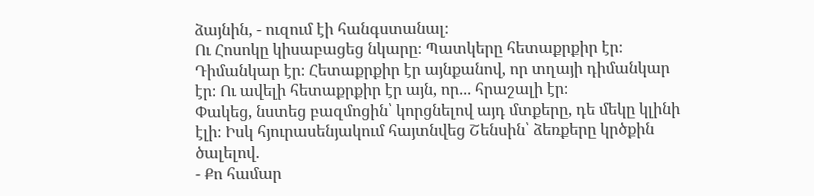ձայնին, - ուզում էի հանգստանալ։
Ու Հոսոկը կիսաբացեց նկարը։ Պատկերը հետաքրքիր էր։ Դիմանկար էր։ Հետաքրքիր էր այնքանով, որ տղայի դիմանկար էր։ Ու ավելի հետաքրքիր էր այն, որ․․․ հրաշալի էր։
Փակեց, նստեց բազմոցին՝ կորցնելով այդ մտքերը, դե մեկը կլինի էլի։ Իսկ հյուրասենյակում հայտնվեց Շենսին՝ ձեռքերը կրծքին ծալելով․
- Քո համար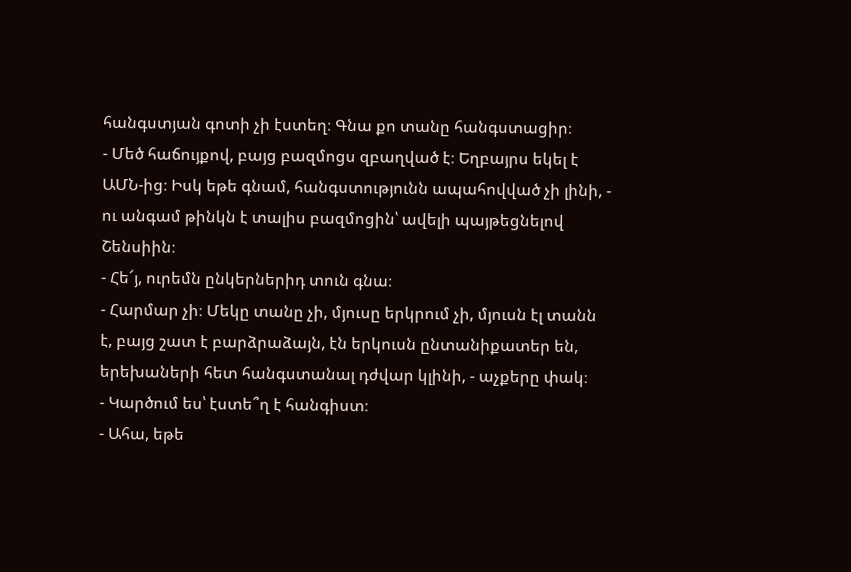հանգստյան գոտի չի էստեղ։ Գնա քո տանը հանգստացիր։
- Մեծ հաճույքով, բայց բազմոցս զբաղված է։ Եղբայրս եկել է ԱՄՆ-ից։ Իսկ եթե գնամ, հանգստությունն ապահովված չի լինի, - ու անգամ թինկն է տալիս բազմոցին՝ ավելի պայթեցնելով Շենսիին։
- Հե՜յ, ուրեմն ընկերներիդ տուն գնա։
- Հարմար չի։ Մեկը տանը չի, մյուսը երկրում չի, մյուսն էլ տանն է, բայց շատ է բարձրաձայն, էն երկուսն ընտանիքատեր են, երեխաների հետ հանգստանալ դժվար կլինի, - աչքերը փակ։
- Կարծում ես՝ էստե՞ղ է հանգիստ։
- Ահա, եթե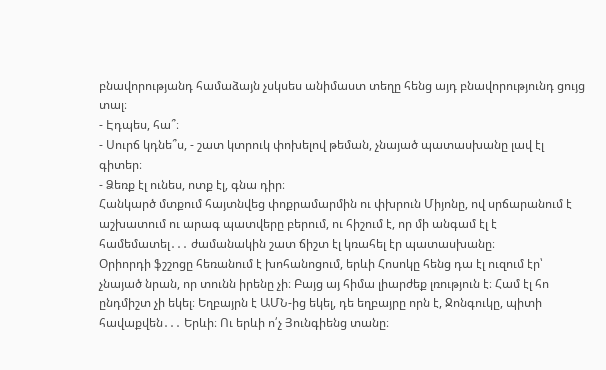բնավորությանդ համաձայն չսկսես անիմաստ տեղը հենց այդ բնավորությունդ ցույց տալ։
- Էդպես, հա՞։
- Սուրճ կդնե՞ս, - շատ կտրուկ փոխելով թեման, չնայած պատասխանը լավ էլ գիտեր։
- Ձեռք էլ ունես, ոտք էլ, գնա դիր։
Հանկարծ մտքում հայտնվեց փոքրամարմին ու փխրուն Միյոնը, ով սրճարանում է աշխատում ու արագ պատվերը բերում, ու հիշում է, որ մի անգամ էլ է համեմատել․․․ ժամանակին շատ ճիշտ էլ կռահել էր պատասխանը։
Օրիորդի ֆշշոցը հեռանում է խոհանոցում, երևի Հոսոկը հենց դա էլ ուզում էր՝ չնայած նրան, որ տունն իրենը չի։ Բայց այ հիմա լիարժեք լռություն է։ Համ էլ հո ընդմիշտ չի եկել։ Եղբայրն է ԱՄՆ-ից եկել, դե եղբայրը որն է, Ջոնգուկը, պիտի հավաքվեն․․․ Երևի։ Ու երևի ո՛չ Յունգիենց տանը։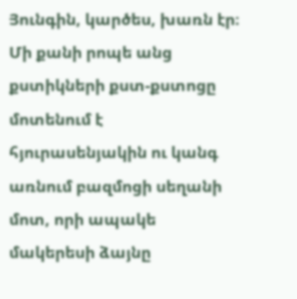Յունգին, կարծես, խառն էր։
Մի քանի րոպե անց քստիկների քստ-քստոցը մոտենում է հյուրասենյակին ու կանգ առնում բազմոցի սեղանի մոտ, որի ապակե մակերեսի ձայնը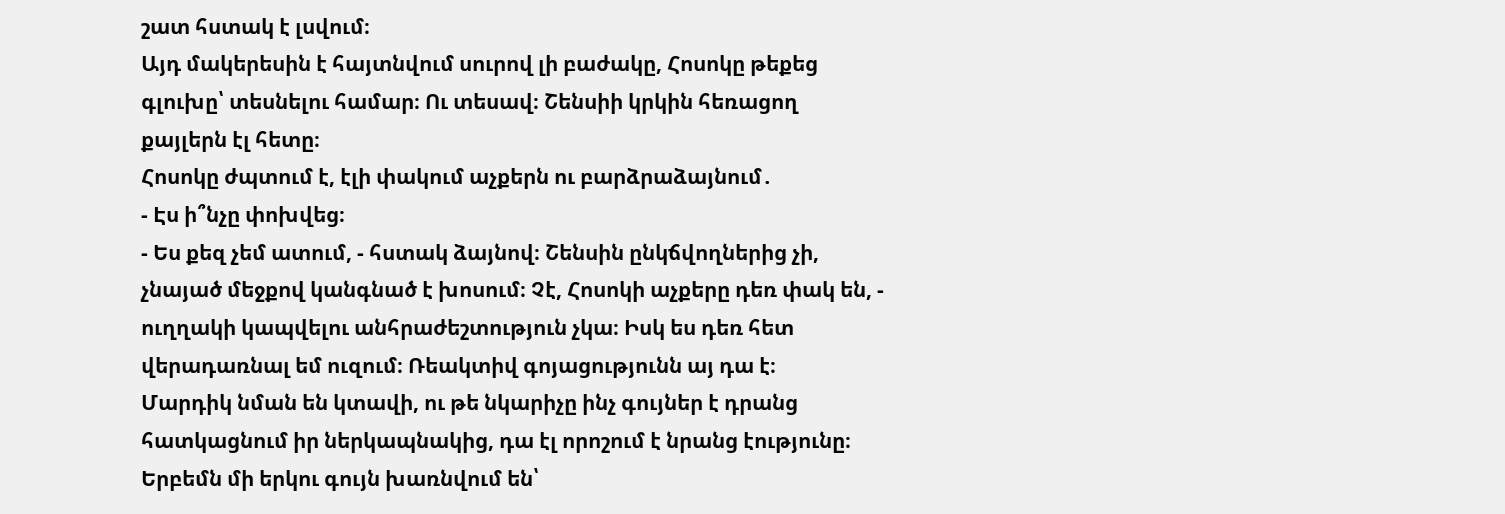շատ հստակ է լսվում։
Այդ մակերեսին է հայտնվում սուրով լի բաժակը, Հոսոկը թեքեց գլուխը՝ տեսնելու համար։ Ու տեսավ։ Շենսիի կրկին հեռացող քայլերն էլ հետը։
Հոսոկը ժպտում է, էլի փակում աչքերն ու բարձրաձայնում․
- Էս ի՞նչը փոխվեց։
- Ես քեզ չեմ ատում, - հստակ ձայնով։ Շենսին ընկճվողներից չի, չնայած մեջքով կանգնած է խոսում։ Չէ, Հոսոկի աչքերը դեռ փակ են, - ուղղակի կապվելու անհրաժեշտություն չկա։ Իսկ ես դեռ հետ վերադառնալ եմ ուզում։ Ռեակտիվ գոյացությունն այ դա է։
Մարդիկ նման են կտավի, ու թե նկարիչը ինչ գույներ է դրանց հատկացնում իր ներկապնակից, դա էլ որոշում է նրանց էությունը։ Երբեմն մի երկու գույն խառնվում են՝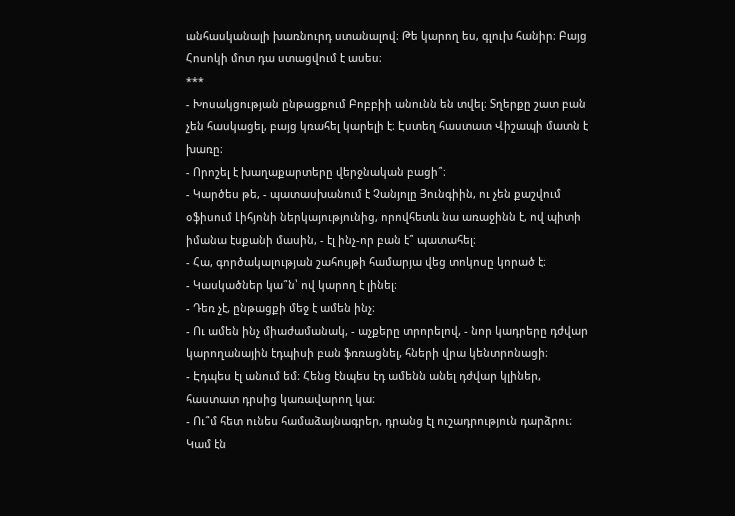անհասկանալի խառնուրդ ստանալով։ Թե կարող ես, գլուխ հանիր։ Բայց Հոսոկի մոտ դա ստացվում է ասես։
***
- Խոսակցության ընթացքում Բոբբիի անունն են տվել։ Տղերքը շատ բան չեն հասկացել, բայց կռահել կարելի է։ Էստեղ հաստատ Վիշապի մատն է խառը։
- Որոշել է խաղաքարտերը վերջնական բացի՞։
- Կարծես թե, - պատասխանում է Չանյոլը Յունգիին, ու չեն քաշվում օֆիսում Լիհյոնի ներկայությունից, որովհետև նա առաջինն է, ով պիտի իմանա էսքանի մասին, - էլ ինչ-որ բան է՞ պատահել։
- Հա, գործակալության շահույթի համարյա վեց տոկոսը կորած է։
- Կասկածներ կա՞ն՝ ով կարող է լինել։
- Դեռ չէ, ընթացքի մեջ է ամեն ինչ։
- Ու ամեն ինչ միաժամանակ, - աչքերը տրորելով, - նոր կադրերը դժվար կարողանային էդպիսի բան ֆռռացնել, հների վրա կենտրոնացի։
- Էդպես էլ անում եմ։ Հենց էնպես էդ ամենն անել դժվար կլիներ, հաստատ դրսից կառավարող կա։
- Ու՞մ հետ ունես համաձայնագրեր, դրանց էլ ուշադրություն դարձրու։ Կամ էն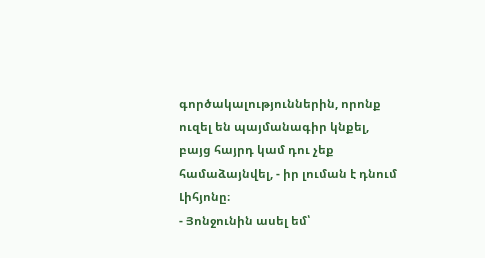գործակալություններին, որոնք ուզել են պայմանագիր կնքել, բայց հայրդ կամ դու չեք համաձայնվել, - իր լուման է դնում Լիհյոնը։
- Յոնջունին ասել եմ՝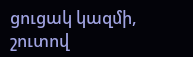ցուցակ կազմի, շուտով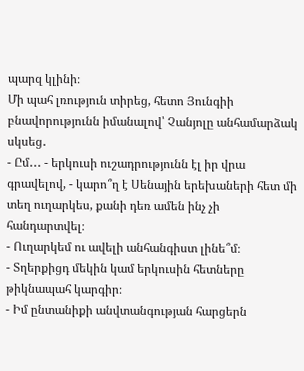պարզ կլինի։
Մի պահ լռություն տիրեց, հետո Յունգիի բնավորությունն իմանալով՝ Չանյոլը անհամարձակ սկսեց․
- Ըմ․․․ - երկուսի ուշադրությունն էլ իր վրա գրավելով, - կարո՞ղ է Սենային երեխաների հետ մի տեղ ուղարկես, քանի դեռ ամեն ինչ չի հանդարտվել։
- Ուղարկեմ ու ավելի անհանգիստ լինե՞մ։
- Տղերքիցդ մեկին կամ երկուսին հետները թիկնապահ կարգիր։
- Իմ ընտանիքի անվտանգության հարցերն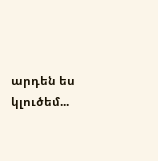արդեն ես կլուծեմ...